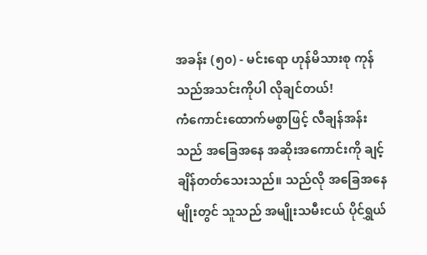အခန်း (၅၀) - မင်းရော ဟုန်မိသားစု ကုန်သည်အသင်းကိုပါ လိုချင်တယ်!
ကံကောင်းထောက်မစွာဖြင့် လီချန်အန်းသည် အခြေအနေ အဆိုးအကောင်းကို ချင့်ချိန်တတ်သေးသည်။ သည်လို အခြေအနေမျိုးတွင် သူသည် အမျိုးသမီးငယ် ပိုင်ရွှယ်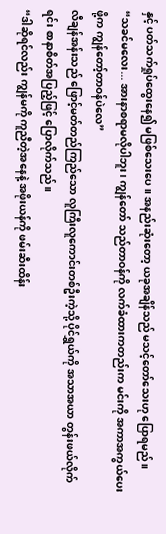နှင့် ပတ်သက်ရှုပ်ထွေးနေ၍ မဖြစ်သေးပေ။ အနည်းဆုံးတော့ ယခုအချိန်သည် မသင့်တော်သေးဟု ပြောရမည်။
“သခင်မလေး... အားနာစရာမလိုပါဘူး၊ ကျွန်တော် သည်တာဝန်ကို လက်ခံထားကတည်းက မင်းကို အကာအကွယ်ပေးဖို့က ကျွန်တော့်တာဝန်ပဲလေ”
လီချန်အန်းသည် ဖြောင့်မတ်တည်ကြည်သော လူကြီးလူကောင်းတစ်ဦးကဲ့သို့ ပိုင်ရွှယ်ကို အသာအယာ တွန်းဖယ်လိုက်ရင်း စာနာစိတ်အပြည့်ဖြင့် ပြောလိုက်သည်။
“ဒါဆိုရင်လည်း ကျွန်မကို ကူညီတဲ့အနေနဲ့ အဖိုးယန်ကို ဖမ်းဆီးထိန်း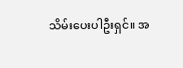သိမ်းပေးပါဦးရှင်။ အ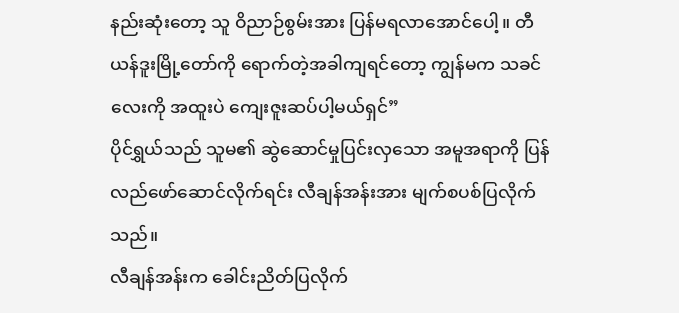နည်းဆုံးတော့ သူ ဝိညာဉ်စွမ်းအား ပြန်မရလာအောင်ပေါ့။ တီယန်ဒူးမြို့တော်ကို ရောက်တဲ့အခါကျရင်တော့ ကျွန်မက သခင်လေးကို အထူးပဲ ကျေးဇူးဆပ်ပါ့မယ်ရှင်”
ပိုင်ရွှယ်သည် သူမ၏ ဆွဲဆောင်မှုပြင်းလှသော အမူအရာကို ပြန်လည်ဖော်ဆောင်လိုက်ရင်း လီချန်အန်းအား မျက်စပစ်ပြလိုက်သည်။
လီချန်အန်းက ခေါင်းညိတ်ပြလိုက်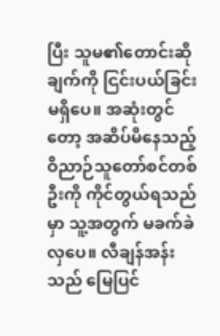ပြီး သူမ၏တောင်းဆိုချက်ကို ငြင်းပယ်ခြင်းမရှိပေ။ အဆုံးတွင်တော့ အဆိပ်မိနေသည့် ဝိညာဉ်သူတော်စင်တစ်ဦးကို ကိုင်တွယ်ရသည်မှာ သူ့အတွက် မခက်ခဲလှပေ။ လီချန်အန်းသည် မြေပြင်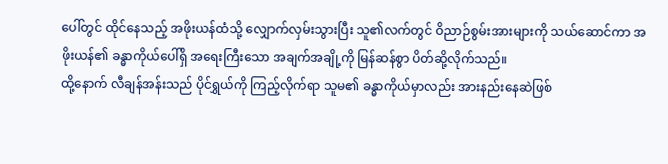ပေါ်တွင် ထိုင်နေသည့် အဖိုးယန်ထံသို့ လျှောက်လှမ်းသွားပြီး သူ၏လက်တွင် ဝိညာဉ်စွမ်းအားများကို သယ်ဆောင်ကာ အဖိုးယန်၏ ခန္ဓာကိုယ်ပေါ်ရှိ အရေးကြီးသော အချက်အချို့ကို မြန်ဆန်စွာ ပိတ်ဆို့လိုက်သည်။
ထို့နောက် လီချန်အန်းသည် ပိုင်ရွှယ်ကို ကြည့်လိုက်ရာ သူမ၏ ခန္ဓာကိုယ်မှာလည်း အားနည်းနေဆဲဖြစ်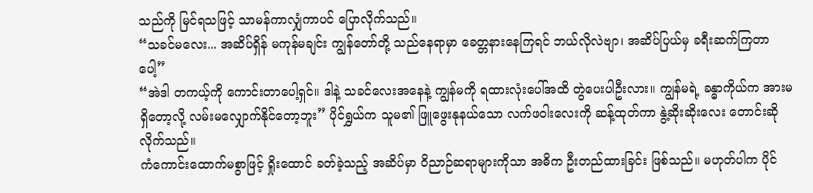သည်ကို မြင်ရသဖြင့် သာမန်ကာလျှံကာပင် ပြောလိုက်သည်။
“သခင်မလေး... အဆိပ်ရှိန် မကုန်မချင်း ကျွန်တော်တို့ သည်နေရာမှာ ခေတ္တနားနေကြရင် ဘယ်လိုလဲဗျာ၊ အဆိပ်ပြယ်မှ ခရီးဆက်ကြတာပေါ့”
“အဲဒါ တကယ့်ကို ကောင်းတာပေါ့ရှင်။ ဒါနဲ့ သခင်လေးအနေနဲ့ ကျွန်မကို ရထားလုံးပေါ်အထိ တွဲပေးပါဦးလား။ ကျွန်မရဲ့ ခန္ဓာကိုယ်က အားမရှိတော့လို့ လမ်းမလျှောက်နိုင်တော့ဘူး” ပိုင်ရွှယ်က သူမ၏ ဖြူဖွေးနုနယ်သော လက်ဖဝါးလေးကို ဆန့်ထုတ်ကာ နွဲ့ဆိုးဆိုးလေး တောင်းဆိုလိုက်သည်။
ကံကောင်းထောက်မစွာဖြင့် ရှိုးထောင် ခတ်ခဲ့သည့် အဆိပ်မှာ ဝိညာဉ်ဆရာများကိုသာ အဓိက ဦးတည်ထားခြင်း ဖြစ်သည်။ မဟုတ်ပါက ပိုင်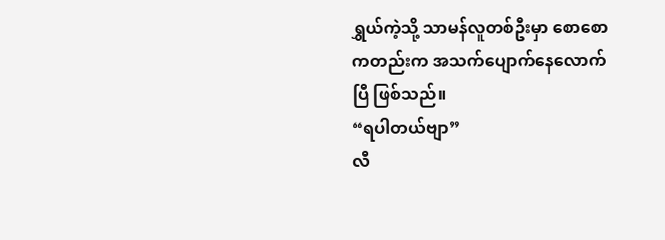ရွှယ်ကဲ့သို့ သာမန်လူတစ်ဦးမှာ စောစောကတည်းက အသက်ပျောက်နေလောက်ပြီ ဖြစ်သည်။
“ရပါတယ်ဗျာ”
လီ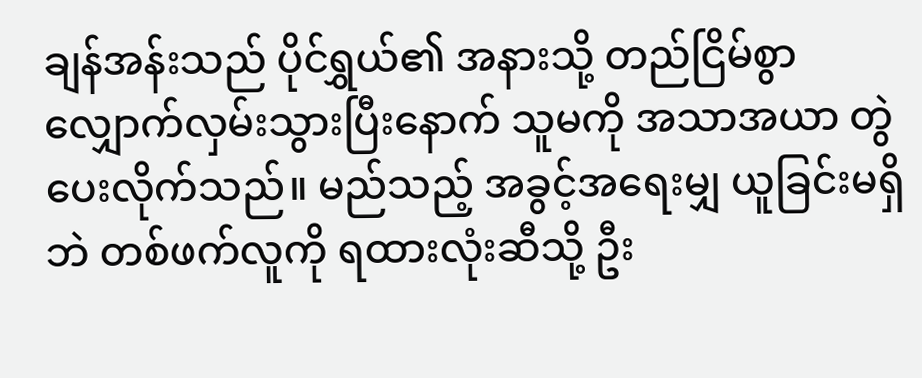ချန်အန်းသည် ပိုင်ရွှယ်၏ အနားသို့ တည်ငြိမ်စွာ လျှောက်လှမ်းသွားပြီးနောက် သူမကို အသာအယာ တွဲပေးလိုက်သည်။ မည်သည့် အခွင့်အရေးမျှ ယူခြင်းမရှိဘဲ တစ်ဖက်လူကို ရထားလုံးဆီသို့ ဦး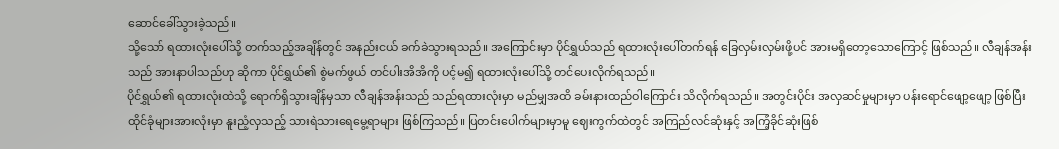ဆောင်ခေါ်သွားခဲ့သည်။
သို့သော် ရထားလုံးပေါ်သို့ တက်သည့်အချိန်တွင် အနည်းငယ် ခက်ခဲသွားရသည်။ အကြောင်းမှာ ပိုင်ရွှယ်သည် ရထားလုံးပေါ်တက်ရန် ခြေလှမ်းလှမ်းဖို့ပင် အားမရှိတော့သောကြောင့် ဖြစ်သည်။ လီချန်အန်းသည် အားနာပါသည်ဟု ဆိုကာ ပိုင်ရွှယ်၏ စွဲမက်ဖွယ် တင်ပါးအိအိကို ပင့်မ၍ ရထားလုံးပေါ်သို့ တင်ပေးလိုက်ရသည်။
ပိုင်ရွှယ်၏ ရထားလုံးထဲသို့ ရောက်ရှိသွားချိန်မှသာ လီချန်အန်းသည် သည်ရထားလုံးမှာ မည်မျှအထိ ခမ်းနားထည်ဝါကြောင်း သိလိုက်ရသည်။ အတွင်းပိုင်း အလှဆင်မှုများမှာ ပန်းရောင်ဖျော့ဖျော့ ဖြစ်ပြီး ထိုင်ခုံများအားလုံးမှာ နူးညံ့လှသည့် သားရဲသားရေမွေ့ရာများ ဖြစ်ကြသည်။ ပြတင်းပေါက်များမှာမူ ဈေးကွက်ထဲတွင် အကြည်လင်ဆုံးနှင့် အကြံ့ခိုင်ဆုံးဖြစ်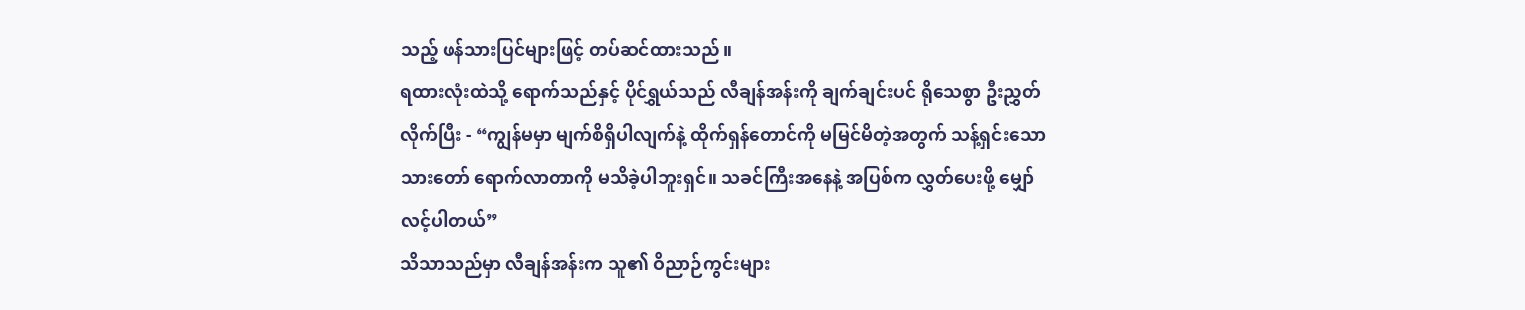သည့် ဖန်သားပြင်များဖြင့် တပ်ဆင်ထားသည်။
ရထားလုံးထဲသို့ ရောက်သည်နှင့် ပိုင်ရွှယ်သည် လီချန်အန်းကို ချက်ချင်းပင် ရိုသေစွာ ဦးညွှတ်လိုက်ပြီး - “ကျွန်မမှာ မျက်စိရှိပါလျက်နဲ့ ထိုက်ရှန်တောင်ကို မမြင်မိတဲ့အတွက် သန့်ရှင်းသောသားတော် ရောက်လာတာကို မသိခဲ့ပါဘူးရှင်။ သခင်ကြီးအနေနဲ့ အပြစ်က လွှတ်ပေးဖို့ မျှော်လင့်ပါတယ်”
သိသာသည်မှာ လီချန်အန်းက သူ၏ ဝိညာဉ်ကွင်းများ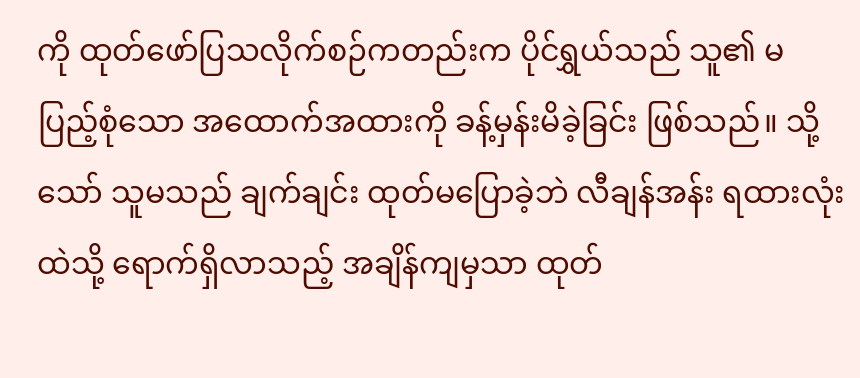ကို ထုတ်ဖော်ပြသလိုက်စဉ်ကတည်းက ပိုင်ရွှယ်သည် သူ၏ မပြည့်စုံသော အထောက်အထားကို ခန့်မှန်းမိခဲ့ခြင်း ဖြစ်သည်။ သို့သော် သူမသည် ချက်ချင်း ထုတ်မပြောခဲ့ဘဲ လီချန်အန်း ရထားလုံးထဲသို့ ရောက်ရှိလာသည့် အချိန်ကျမှသာ ထုတ်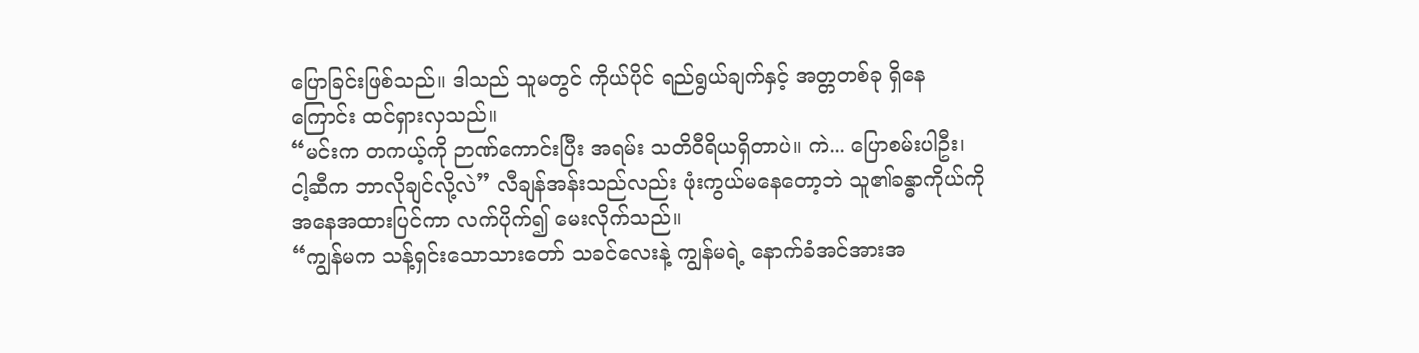ပြောခြင်းဖြစ်သည်။ ဒါသည် သူမတွင် ကိုယ်ပိုင် ရည်ရွယ်ချက်နှင့် အတ္တတစ်ခု ရှိနေကြောင်း ထင်ရှားလှသည်။
“မင်းက တကယ့်ကို ဉာဏ်ကောင်းပြီး အရမ်း သတိဝီရိယရှိတာပဲ။ ကဲ... ပြောစမ်းပါဦး၊ ငါ့ဆီက ဘာလိုချင်လို့လဲ” လီချန်အန်းသည်လည်း ဖုံးကွယ်မနေတော့ဘဲ သူ၏ခန္ဓာကိုယ်ကို အနေအထားပြင်ကာ လက်ပိုက်၍ မေးလိုက်သည်။
“ကျွန်မက သန့်ရှင်းသောသားတော် သခင်လေးနဲ့ ကျွန်မရဲ့ နောက်ခံအင်အားအ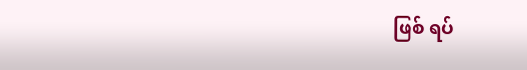ဖြစ် ရပ်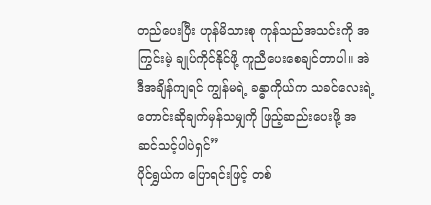တည်ပေးပြီး ဟုန်မိသားစု ကုန်သည်အသင်းကို အကြွင်းမဲ့ ချုပ်ကိုင်နိုင်ဖို့ ကူညီပေးစေချင်တာပါ။ အဲဒီအချိန်ကျရင် ကျွန်မရဲ့ ခန္ဓာကိုယ်က သခင်လေးရဲ့ တောင်းဆိုချက်မှန်သမျှကို ဖြည့်ဆည်းပေးဖို့ အဆင်သင့်ပါပဲရှင်”
ပိုင်ရွှယ်က ပြောရင်းဖြင့် တစ်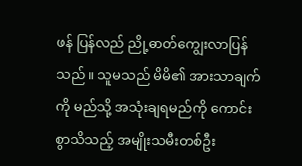ဖန် ပြန်လည် ညို့ဓာတ်ကျွေးလာပြန်သည်။ သူမသည် မိမိ၏ အားသာချက်ကို မည်သို့ အသုံးချရမည်ကို ကောင်းစွာသိသည့် အမျိုးသမီးတစ်ဦး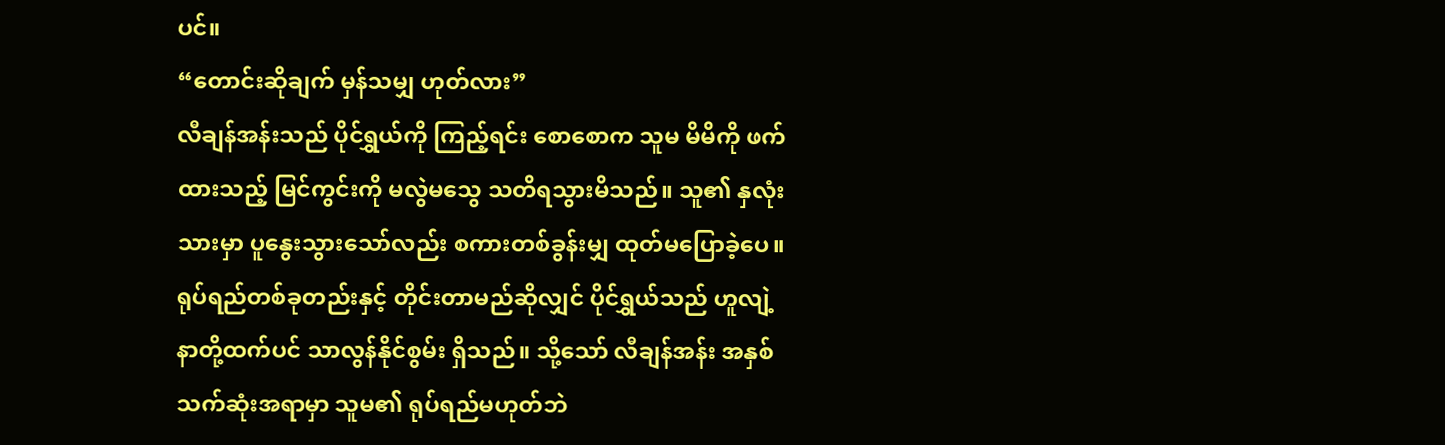ပင်။
“တောင်းဆိုချက် မှန်သမျှ ဟုတ်လား”
လီချန်အန်းသည် ပိုင်ရွှယ်ကို ကြည့်ရင်း စောစောက သူမ မိမိကို ဖက်ထားသည့် မြင်ကွင်းကို မလွဲမသွေ သတိရသွားမိသည်။ သူ၏ နှလုံးသားမှာ ပူနွေးသွားသော်လည်း စကားတစ်ခွန်းမျှ ထုတ်မပြောခဲ့ပေ။ ရုပ်ရည်တစ်ခုတည်းနှင့် တိုင်းတာမည်ဆိုလျှင် ပိုင်ရွှယ်သည် ဟူလျဲ့နာတို့ထက်ပင် သာလွန်နိုင်စွမ်း ရှိသည်။ သို့သော် လီချန်အန်း အနှစ်သက်ဆုံးအရာမှာ သူမ၏ ရုပ်ရည်မဟုတ်ဘဲ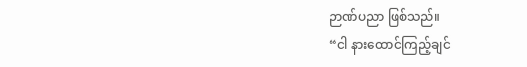ဉာဏ်ပညာ ဖြစ်သည်။
“ငါ နားထောင်ကြည့်ချင်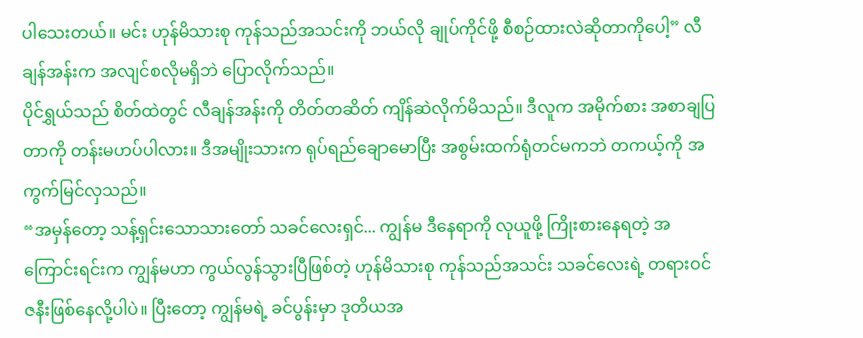ပါသေးတယ်။ မင်း ဟုန်မိသားစု ကုန်သည်အသင်းကို ဘယ်လို ချုပ်ကိုင်ဖို့ စီစဉ်ထားလဲဆိုတာကိုပေါ့” လီချန်အန်းက အလျင်စလိုမရှိဘဲ ပြောလိုက်သည်။
ပိုင်ရွှယ်သည် စိတ်ထဲတွင် လီချန်အန်းကို တိတ်တဆိတ် ကျိန်ဆဲလိုက်မိသည်။ ဒီလူက အမိုက်စား အစာချပြတာကို တန်းမဟပ်ပါလား။ ဒီအမျိုးသားက ရုပ်ရည်ချောမောပြီး အစွမ်းထက်ရုံတင်မကဘဲ တကယ့်ကို အကွက်မြင်လှသည်။
“အမှန်တော့ သန့်ရှင်းသောသားတော် သခင်လေးရှင်... ကျွန်မ ဒီနေရာကို လုယူဖို့ ကြိုးစားနေရတဲ့ အကြောင်းရင်းက ကျွန်မဟာ ကွယ်လွန်သွားပြီဖြစ်တဲ့ ဟုန်မိသားစု ကုန်သည်အသင်း သခင်လေးရဲ့ တရားဝင် ဇနီးဖြစ်နေလို့ပါပဲ။ ပြီးတော့ ကျွန်မရဲ့ ခင်ပွန်းမှာ ဒုတိယအ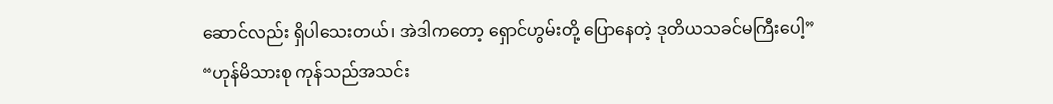ဆောင်လည်း ရှိပါသေးတယ်၊ အဲဒါကတော့ ရှောင်ဟွမ်းတို့ ပြောနေတဲ့ ဒုတိယသခင်မကြီးပေါ့”
“ဟုန်မိသားစု ကုန်သည်အသင်း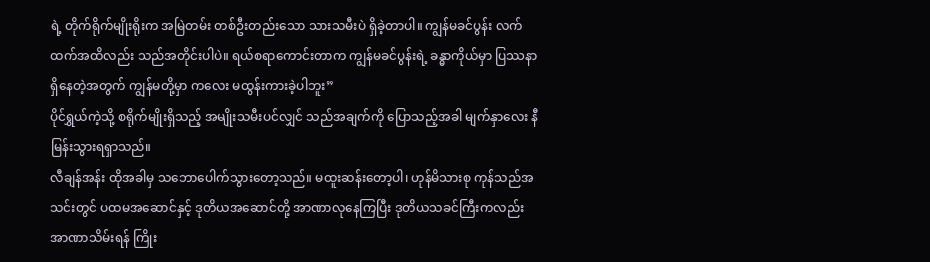ရဲ့ တိုက်ရိုက်မျိုးရိုးက အမြဲတမ်း တစ်ဦးတည်းသော သားသမီးပဲ ရှိခဲ့တာပါ။ ကျွန်မခင်ပွန်း လက်ထက်အထိလည်း သည်အတိုင်းပါပဲ။ ရယ်စရာကောင်းတာက ကျွန်မခင်ပွန်းရဲ့ ခန္ဓာကိုယ်မှာ ပြဿနာရှိနေတဲ့အတွက် ကျွန်မတို့မှာ ကလေး မထွန်းကားခဲ့ပါဘူး”
ပိုင်ရွှယ်ကဲ့သို့ စရိုက်မျိုးရှိသည့် အမျိုးသမီးပင်လျှင် သည်အချက်ကို ပြောသည့်အခါ မျက်နှာလေး နီမြန်းသွားရရှာသည်။
လီချန်အန်း ထိုအခါမှ သဘောပေါက်သွားတော့သည်။ မထူးဆန်းတော့ပါ၊ ဟုန်မိသားစု ကုန်သည်အသင်းတွင် ပထမအဆောင်နှင့် ဒုတိယအဆောင်တို့ အာဏာလုနေကြပြီး ဒုတိယသခင်ကြီးကလည်း အာဏာသိမ်းရန် ကြိုး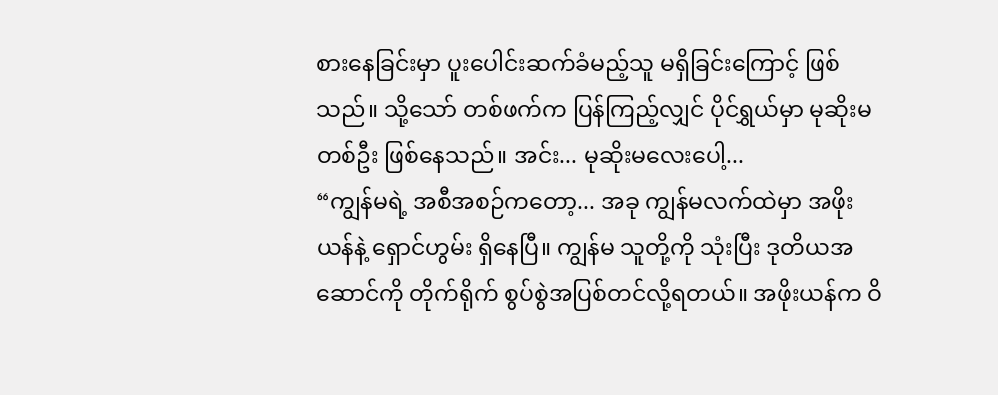စားနေခြင်းမှာ ပူးပေါင်းဆက်ခံမည့်သူ မရှိခြင်းကြောင့် ဖြစ်သည်။ သို့သော် တစ်ဖက်က ပြန်ကြည့်လျှင် ပိုင်ရွှယ်မှာ မုဆိုးမတစ်ဦး ဖြစ်နေသည်။ အင်း... မုဆိုးမလေးပေါ့...
“ကျွန်မရဲ့ အစီအစဉ်ကတော့... အခု ကျွန်မလက်ထဲမှာ အဖိုးယန်နဲ့ ရှောင်ဟွမ်း ရှိနေပြီ။ ကျွန်မ သူတို့ကို သုံးပြီး ဒုတိယအဆောင်ကို တိုက်ရိုက် စွပ်စွဲအပြစ်တင်လို့ရတယ်။ အဖိုးယန်က ဝိ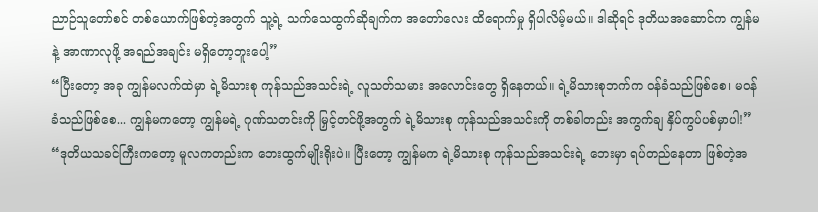ညာဉ်သူတော်စင် တစ်ယောက်ဖြစ်တဲ့အတွက် သူ့ရဲ့ သက်သေထွက်ဆိုချက်က အတော်လေး ထိရောက်မှု ရှိပါလိမ့်မယ်။ ဒါဆိုရင် ဒုတိယအဆောင်က ကျွန်မနဲ့ အာဏာလုဖို့ အရည်အချင်း မရှိတော့ဘူးပေါ့”
“ပြီးတော့ အခု ကျွန်မလက်ထဲမှာ ရဲ့မိသားစု ကုန်သည်အသင်းရဲ့ လူသတ်သမား အလောင်းတွေ ရှိနေတယ်။ ရဲ့မိသားစုဘက်က ဝန်ခံသည်ဖြစ်စေ၊ မဝန်ခံသည်ဖြစ်စေ... ကျွန်မကတော့ ကျွန်မရဲ့ ဂုဏ်သတင်းကို မြှင့်တင်ဖို့အတွက် ရဲ့မိသားစု ကုန်သည်အသင်းကို တစ်ခါတည်း အကွက်ချ နှိပ်ကွပ်ပစ်မှာပါ!”
“ဒုတိယသခင်ကြီးကတော့ မူလကတည်းက ဘေးထွက်မျိုးရိုးပဲ။ ပြီးတော့ ကျွန်မက ရဲ့မိသားစု ကုန်သည်အသင်းရဲ့ ဘေးမှာ ရပ်တည်နေတာ ဖြစ်တဲ့အ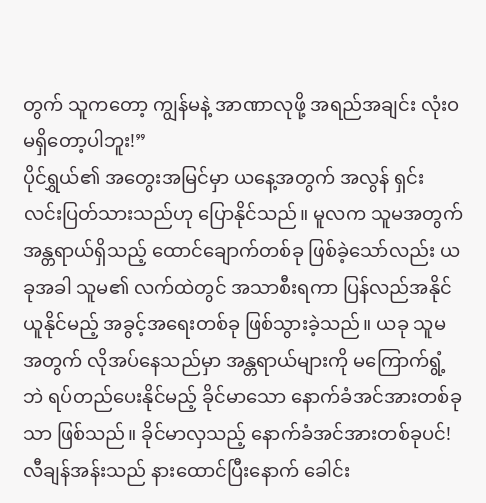တွက် သူကတော့ ကျွန်မနဲ့ အာဏာလုဖို့ အရည်အချင်း လုံးဝမရှိတော့ပါဘူး!”
ပိုင်ရွှယ်၏ အတွေးအမြင်မှာ ယနေ့အတွက် အလွန် ရှင်းလင်းပြတ်သားသည်ဟု ပြောနိုင်သည်။ မူလက သူမအတွက် အန္တရာယ်ရှိသည့် ထောင်ချောက်တစ်ခု ဖြစ်ခဲ့သော်လည်း ယခုအခါ သူမ၏ လက်ထဲတွင် အသာစီးရကာ ပြန်လည်အနိုင်ယူနိုင်မည့် အခွင့်အရေးတစ်ခု ဖြစ်သွားခဲ့သည်။ ယခု သူမအတွက် လိုအပ်နေသည်မှာ အန္တရာယ်များကို မကြောက်ရွံ့ဘဲ ရပ်တည်ပေးနိုင်မည့် ခိုင်မာသော နောက်ခံအင်အားတစ်ခုသာ ဖြစ်သည်။ ခိုင်မာလှသည့် နောက်ခံအင်အားတစ်ခုပင်!
လီချန်အန်းသည် နားထောင်ပြီးနောက် ခေါင်း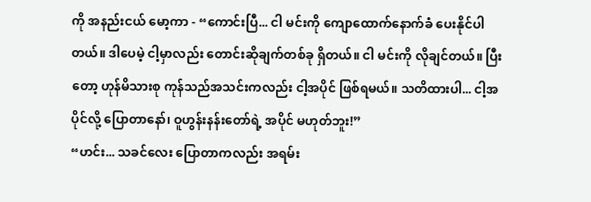ကို အနည်းငယ် မော့ကာ - “ကောင်းပြီ... ငါ မင်းကို ကျောထောက်နောက်ခံ ပေးနိုင်ပါတယ်။ ဒါပေမဲ့ ငါ့မှာလည်း တောင်းဆိုချက်တစ်ခု ရှိတယ်။ ငါ မင်းကို လိုချင်တယ်။ ပြီးတော့ ဟုန်မိသားစု ကုန်သည်အသင်းကလည်း ငါ့အပိုင် ဖြစ်ရမယ်။ သတိထားပါ... ငါ့အပိုင်လို့ ပြောတာနော်၊ ဝူဟွန်းနန်းတော်ရဲ့ အပိုင် မဟုတ်ဘူး!”
“ဟင်း... သခင်လေး ပြောတာကလည်း အရမ်း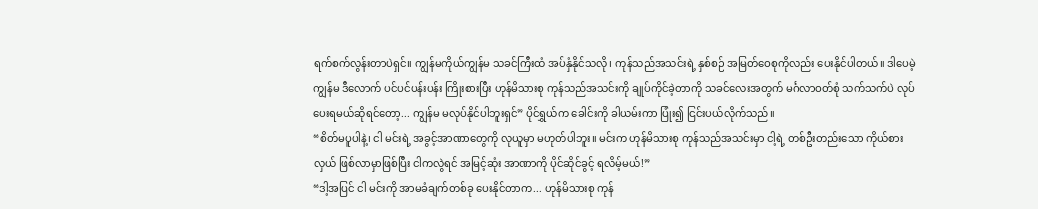ရက်စက်လွန်းတာပဲရှင်။ ကျွန်မကိုယ်ကျွန်မ သခင်ကြီးထံ အပ်နှံနိုင်သလို၊ ကုန်သည်အသင်းရဲ့ နှစ်စဉ် အမြတ်ဝေစုကိုလည်း ပေးနိုင်ပါတယ်။ ဒါပေမဲ့ ကျွန်မ ဒီလောက် ပင်ပင်ပန်းပန်း ကြိုးစားပြီး ဟုန်မိသားစု ကုန်သည်အသင်းကို ချုပ်ကိုင်ခဲ့တာကို သခင်လေးအတွက် မင်္ဂလာဝတ်စုံ သက်သက်ပဲ လုပ်ပေးရမယ်ဆိုရင်တော့... ကျွန်မ မလုပ်နိုင်ပါဘူးရှင်” ပိုင်ရွှယ်က ခေါင်းကို ခါယမ်းကာ ပြုံး၍ ငြင်းပယ်လိုက်သည်။
“စိတ်မပူပါနဲ့၊ ငါ မင်းရဲ့ အခွင့်အာဏာတွေကို လုယူမှာ မဟုတ်ပါဘူး။ မင်းက ဟုန်မိသားစု ကုန်သည်အသင်းမှာ ငါ့ရဲ့ တစ်ဦးတည်းသော ကိုယ်စားလှယ် ဖြစ်လာမှာဖြစ်ပြီး ငါကလွဲရင် အမြင့်ဆုံး အာဏာကို ပိုင်ဆိုင်ခွင့် ရလိမ့်မယ်!”
“ဒါ့အပြင် ငါ မင်းကို အာမခံချက်တစ်ခု ပေးနိုင်တာက... ဟုန်မိသားစု ကုန်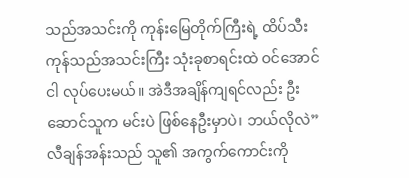သည်အသင်းကို ကုန်းမြေတိုက်ကြီးရဲ့ ထိပ်သီးကုန်သည်အသင်းကြီး သုံးခုစာရင်းထဲ ဝင်အောင် ငါ လုပ်ပေးမယ်။ အဲဒီအချိန်ကျရင်လည်း ဦးဆောင်သူက မင်းပဲ ဖြစ်နေဦးမှာပဲ၊ ဘယ်လိုလဲ”
လီချန်အန်းသည် သူ၏ အကွက်ကောင်းကို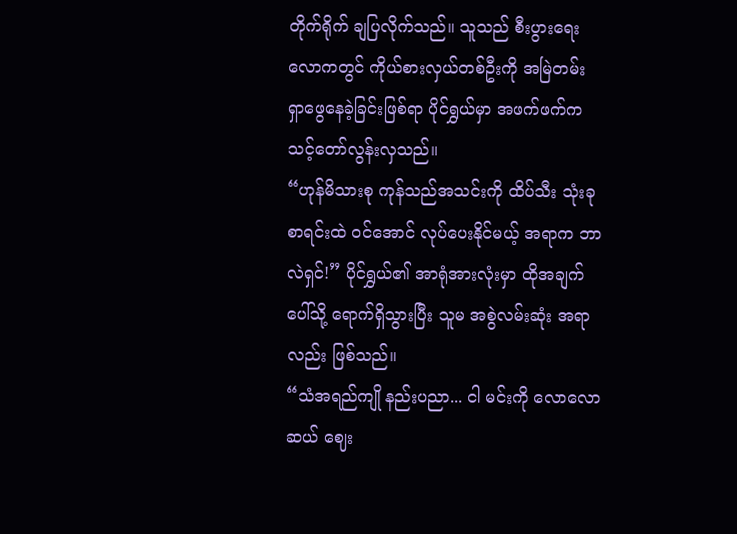တိုက်ရိုက် ချပြလိုက်သည်။ သူသည် စီးပွားရေးလောကတွင် ကိုယ်စားလှယ်တစ်ဦးကို အမြဲတမ်း ရှာဖွေနေခဲ့ခြင်းဖြစ်ရာ ပိုင်ရွှယ်မှာ အဖက်ဖက်က သင့်တော်လွန်းလှသည်။
“ဟုန်မိသားစု ကုန်သည်အသင်းကို ထိပ်သီး သုံးခုစာရင်းထဲ ဝင်အောင် လုပ်ပေးနိုင်မယ့် အရာက ဘာလဲရှင်!” ပိုင်ရွှယ်၏ အာရုံအားလုံးမှာ ထိုအချက်ပေါ်သို့ ရောက်ရှိသွားပြီး သူမ အစွဲလမ်းဆုံး အရာလည်း ဖြစ်သည်။
“သံအရည်ကျို နည်းပညာ... ငါ မင်းကို လောလောဆယ် ဈေး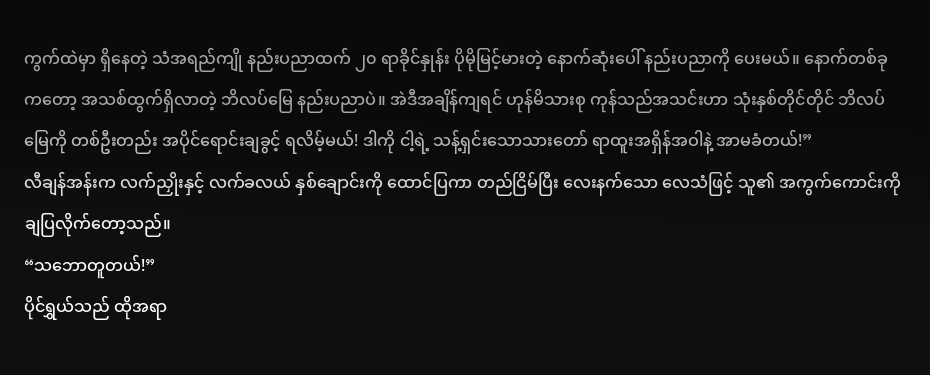ကွက်ထဲမှာ ရှိနေတဲ့ သံအရည်ကျို နည်းပညာထက် ၂၀ ရာခိုင်နှုန်း ပိုမိုမြင့်မားတဲ့ နောက်ဆုံးပေါ် နည်းပညာကို ပေးမယ်။ နောက်တစ်ခုကတော့ အသစ်ထွက်ရှိလာတဲ့ ဘိလပ်မြေ နည်းပညာပဲ။ အဲဒီအချိန်ကျရင် ဟုန်မိသားစု ကုန်သည်အသင်းဟာ သုံးနှစ်တိုင်တိုင် ဘိလပ်မြေကို တစ်ဦးတည်း အပိုင်ရောင်းချခွင့် ရလိမ့်မယ်! ဒါကို ငါ့ရဲ့ သန့်ရှင်းသောသားတော် ရာထူးအရှိန်အဝါနဲ့ အာမခံတယ်!”
လီချန်အန်းက လက်ညှိုးနှင့် လက်ခလယ် နှစ်ချောင်းကို ထောင်ပြကာ တည်ငြိမ်ပြီး လေးနက်သော လေသံဖြင့် သူ၏ အကွက်ကောင်းကို ချပြလိုက်တော့သည်။
“သဘောတူတယ်!”
ပိုင်ရွှယ်သည် ထိုအရာ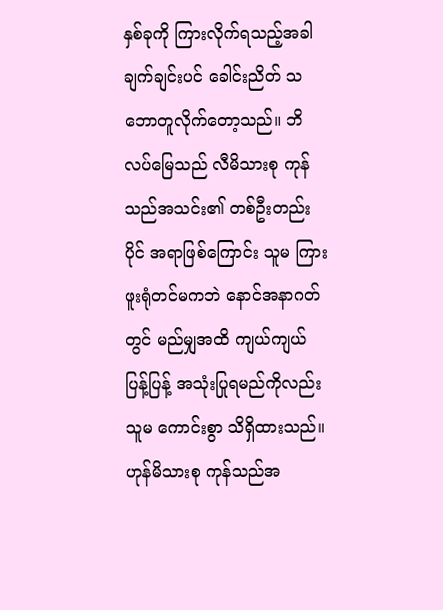နှစ်ခုကို ကြားလိုက်ရသည့်အခါ ချက်ချင်းပင် ခေါင်းညိတ် သဘောတူလိုက်တော့သည်။ ဘိလပ်မြေသည် လီမိသားစု ကုန်သည်အသင်း၏ တစ်ဦးတည်းပိုင် အရာဖြစ်ကြောင်း သူမ ကြားဖူးရုံတင်မကဘဲ နောင်အနာဂတ်တွင် မည်မျှအထိ ကျယ်ကျယ်ပြန့်ပြန့် အသုံးပြုရမည်ကိုလည်း သူမ ကောင်းစွာ သိရှိထားသည်။ ဟုန်မိသားစု ကုန်သည်အ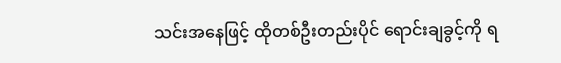သင်းအနေဖြင့် ထိုတစ်ဦးတည်းပိုင် ရောင်းချခွင့်ကို ရ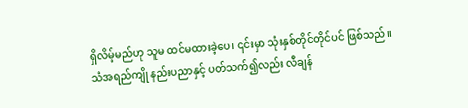ရှိလိမ့်မည်ဟု သူမ ထင်မထားခဲ့ပေ၊ ၎င်းမှာ သုံးနှစ်တိုင်တိုင်ပင် ဖြစ်သည်။
သံအရည်ကျို နည်းပညာနှင့် ပတ်သက်၍လည်း လီချန်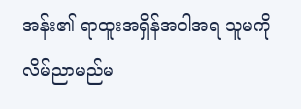အန်း၏ ရာထူးအရှိန်အဝါအရ သူမကို လိမ်ညာမည်မ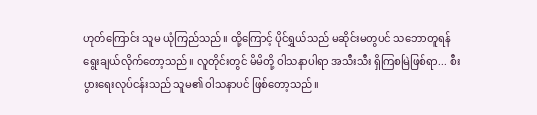ဟုတ်ကြောင်း သူမ ယုံကြည်သည်။ ထို့ကြောင့် ပိုင်ရွှယ်သည် မဆိုင်းမတွပင် သဘောတူရန် ရွေးချယ်လိုက်တော့သည်။ လူတိုင်းတွင် မိမိတို့ ဝါသနာပါရာ အသီးသီး ရှိကြစမြဲဖြစ်ရာ... စီးပွားရေးလုပ်ငန်းသည် သူမ၏ ဝါသနာပင် ဖြစ်တော့သည်။